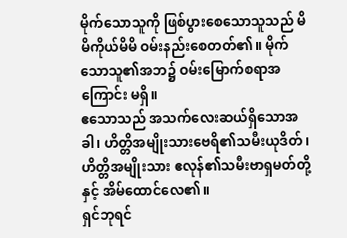မိုက်သောသူကို ဖြစ်ပွားစေသောသူသည် မိမိကိုယ်မိမိ ဝမ်းနည်းစေတတ်၏။ မိုက်သောသူ၏အဘ၌ ဝမ်းမြောက်စရာအကြောင်း မရှိ။
ဧသောသည် အသက်လေးဆယ်ရှိသောအခါ၊ ဟိတ္တိအမျိုးသားဗေရိ၏သမီးယုဒိတ်၊ ဟိတ္တိအမျိုးသား ဧလုန်၏သမီးဗာရှမတ်တို့နှင့် အိမ်ထောင်လေ၏။
ရှင်ဘုရင်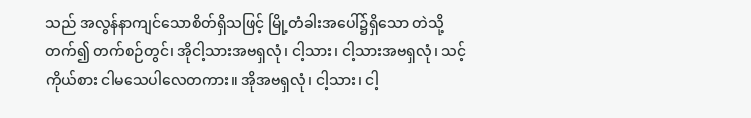သည် အလွန်နာကျင်သောစိတ်ရှိသဖြင့် မြို့တံခါးအပေါ်၌ရှိသော တဲသို့တက်၍ တက်စဉ်တွင်၊ အိုငါ့သားအဗရှလုံ၊ ငါ့သား၊ ငါ့သားအဗရှလုံ၊ သင့်ကိုယ်စား ငါမသေပါလေတကား။ အိုအဗရှလုံ၊ ငါ့သား၊ ငါ့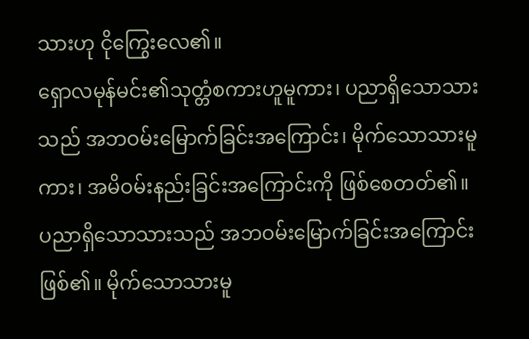သားဟု ငိုကြွေးလေ၏။
ရှောလမုန်မင်း၏သုတ္တံစကားဟူမူကား၊ ပညာရှိသောသားသည် အဘဝမ်းမြောက်ခြင်းအကြောင်း၊ မိုက်သောသားမူကား၊ အမိဝမ်းနည်းခြင်းအကြောင်းကို ဖြစ်စေတတ်၏။
ပညာရှိသောသားသည် အဘဝမ်းမြောက်ခြင်းအကြောင်းဖြစ်၏။ မိုက်သောသားမူ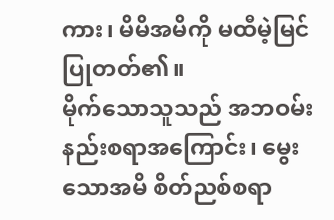ကား၊ မိမိအမိကို မထီမဲ့မြင်ပြုတတ်၏။
မိုက်သောသူသည် အဘဝမ်းနည်းစရာအကြောင်း၊ မွေးသောအမိ စိတ်ညစ်စရာ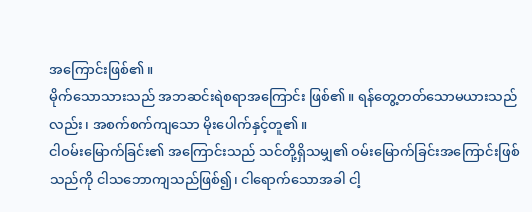အကြောင်းဖြစ်၏။
မိုက်သောသားသည် အဘဆင်းရဲစရာအကြောင်း ဖြစ်၏။ ရန်တွေ့တတ်သောမယားသည်လည်း၊ အစက်စက်ကျသော မိုးပေါက်နှင့်တူ၏။
ငါဝမ်းမြောက်ခြင်း၏ အကြောင်းသည် သင်တို့ရှိသမျှ၏ ဝမ်းမြောက်ခြင်းအကြောင်းဖြစ်သည်ကို ငါသဘောကျသည်ဖြစ်၍၊ ငါရောက်သောအခါ ငါ့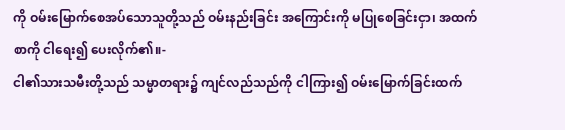ကို ဝမ်းမြောက်စေအပ်သောသူတို့သည် ဝမ်းနည်းခြင်း အကြောင်းကို မပြုစေခြင်းငှာ၊ အထက်စာကို ငါရေး၍ ပေးလိုက်၏။-
ငါ၏သားသမီးတို့သည် သမ္မာတရား၌ ကျင်လည်သည်ကို ငါကြား၍ ဝမ်းမြောက်ခြင်းထက်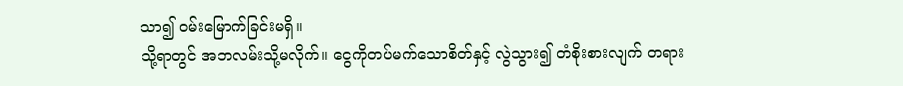သာ၍ ဝမ်းမြောက်ခြင်းမရှိ။
သို့ရာတွင် အဘလမ်းသို့မလိုက်။ ငွေကိုတပ်မက်သောစိတ်နှင့် လွဲသွား၍ တံစိုးစားလျက် တရား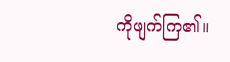ကိုဖျက်ကြ၏။